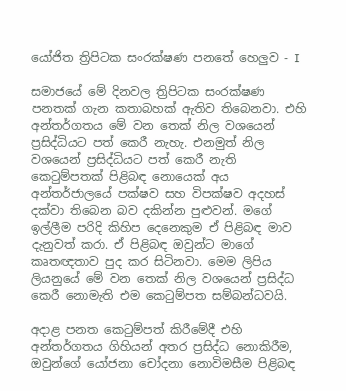යෝජිත ත්‍රිපිටක සංරක්ෂණ පනතේ හෙලුව - I

සමාජයේ මේ දිනවල ත්‍රිපිටක සංරක්ෂණ පනතක් ගැන කතාබහක් ඇතිව තිබෙනවා. එහි අන්තර්ගතය මේ වන තෙක් නිල වශයෙන් ප්‍රසිද්ධියට පත් කෙරී නැහැ. එනමුත් නිල වශයෙන් ප්‍රසිද්ධියට පත් කෙරී නැති කෙටුම්පතක් පිළිබඳ නොයෙක් අය අන්තර්ජාලයේ පක්ෂව සහ විපක්ෂව අදහස් දක්වා තිබෙන බව දකින්න පුළුවන්. මගේ ඉල්ලීම පරිදි කිහිප දෙනෙකුම ඒ පිළිබඳ මාව දැනුවත් කරා. ඒ පිළිබඳ ඔවුන්ට මාගේ කෘතඥතාව පුද කර සිටිනවා. මෙම ලිපිය ලියනුයේ මේ වන තෙක් නිල වශයෙන් ප්‍රසිද්ධ කෙරී නොමැති එම කෙටුම්පත සම්බන්ධවයි.

අදාළ පනත කෙටුම්පත් කිරීමේදී එහි අන්තර්ගතය ගිහියන් අතර ප්‍රසිද්ධ නොකිරීම, ඔවුන්ගේ යෝජනා චෝදනා නොවිමසීම පිළිබඳ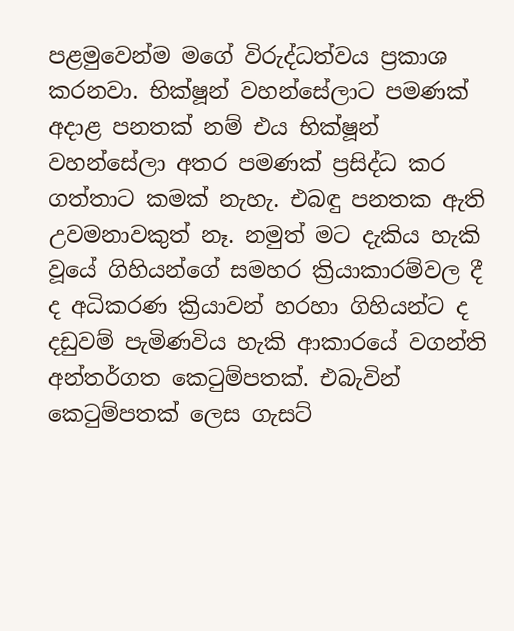පළමුවෙන්ම මගේ විරුද්ධත්වය ප්‍රකාශ කරනවා. භික්ෂූන් වහන්සේලාට පමණක් අදාළ පනතක් නම් එය භික්ෂූන් වහන්සේලා අතර පමණක් ප්‍රසිද්ධ කර ගත්තාට කමක් නැහැ. එබඳු පනතක ඇති උවමනාවකුත් නෑ. නමුත් මට දැකිය හැකි වූයේ ගිහියන්ගේ සමහර ක්‍රියාකාරම්වල දී ද අධිකරණ ක්‍රියාවන් හරහා ගිහියන්ට ද දඩුවම් පැමිණවිය හැකි ආකාරයේ වගන්ති අන්තර්ගත කෙටුම්පතක්. එබැවින් කෙටුම්පතක් ලෙස ගැසට්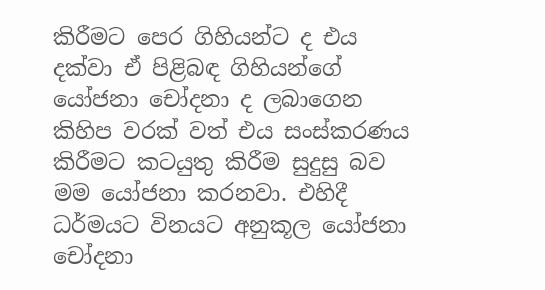කිරීමට පෙර ගිහියන්ට ද එය දක්වා ඒ පිළිබඳ ගිහියන්ගේ යෝජනා චෝදනා ද ලබාගෙන කිහිප වරක් වත් එය සංස්කරණය කිරීමට කටයුතු කිරීම සුදුසු බව මම යෝජනා කරනවා. එහිදී ධර්මයට විනයට අනුකූල යෝජනා චෝදනා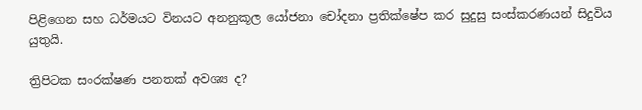පිළිගෙන සහ ධර්මයට විනයට අනනුකූල යෝජනා චෝදනා ප්‍රතික්ෂේප කර සුදුසු සංස්කරණයන් සිදුවිය යුතුයි.

ත්‍රිපිටක සංරක්ෂණ පනතක් අවශ්‍ය ද?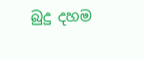බුදු දහම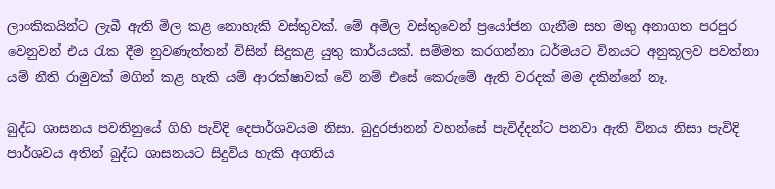ලාංකිකයින්ට ලැබී ඇති මිල කළ නොහැකි වස්තුවක්. මේ අමිල වස්තුවෙන් ප්‍රයෝජන ගැනීම සහ මතු අනාගත පරපුර වෙනුවන් එය රැක දීම නුවණැත්තන් විසින් සිදුකළ යුතු කාර්යයක්. සම්මත කරගන්නා ධර්මයට විනයට අනුකූලව පවත්නා යම් නීති රාමුවක් මගින් කළ හැකි යම් ආරක්ෂාවක් වේ නම් එසේ කෙරුමේ ඇති වරදක් මම දකින්නේ නෑ.

බුද්ධ ශාසනය පවතිනුයේ ගිහි පැවිදි දෙපාර්ශවයම නිසා. බුදුරජානන් වහන්සේ පැවිද්දන්ට පනවා ඇති විනය නිසා පැවිදි පාර්ශවය අතින් බුද්ධ ශාසනයට සිදුවිය හැකි අගතිය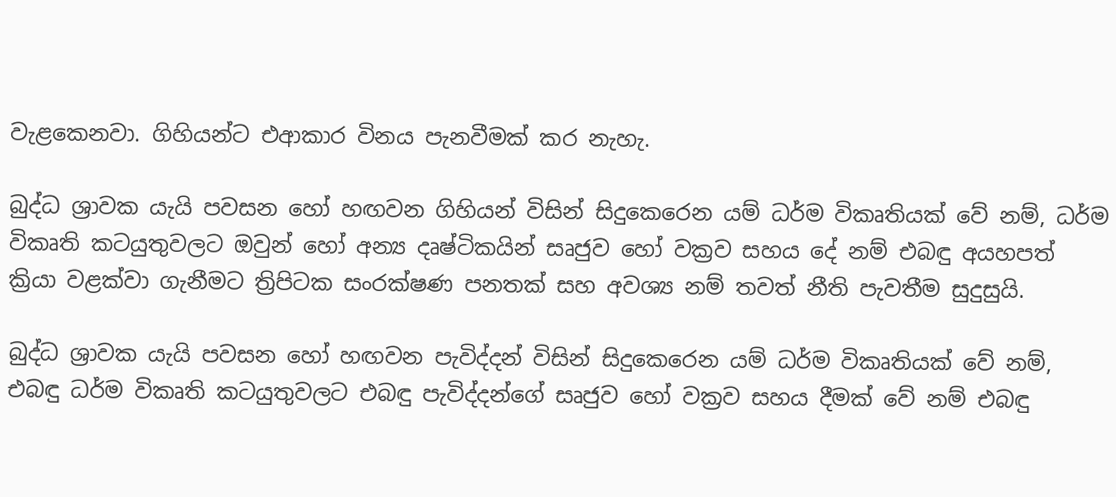වැළකෙනවා. ගිහියන්ට එආකාර විනය පැනවීමක් කර නැහැ.

බුද්ධ ශ්‍රාවක යැයි පවසන හෝ හඟවන ගිහියන් විසින් සිදුකෙරෙන යම් ධර්ම විකෘතියක් වේ නම්, ධර්ම විකෘති කටයුතුවලට ඔවුන් හෝ අන්‍ය දෘෂ්ටිකයින් සෘජුව හෝ වක්‍රව සහය දේ නම් එබඳු අයහපත් ක්‍රියා වළක්වා ගැනීමට ත්‍රිපිටක සංරක්ෂණ පනතක් සහ අවශ්‍ය නම් තවත් නීති පැවතීම සුදුසුයි.

බුද්ධ ශ්‍රාවක යැයි පවසන හෝ හඟවන පැවිද්දන් විසින් සිදුකෙරෙන යම් ධර්ම විකෘතියක් වේ නම්, එබඳු ධර්ම විකෘති කටයුතුවලට එබඳු පැවිද්දන්ගේ සෘජුව හෝ වක්‍රව සහය දීමක් වේ නම් එබඳු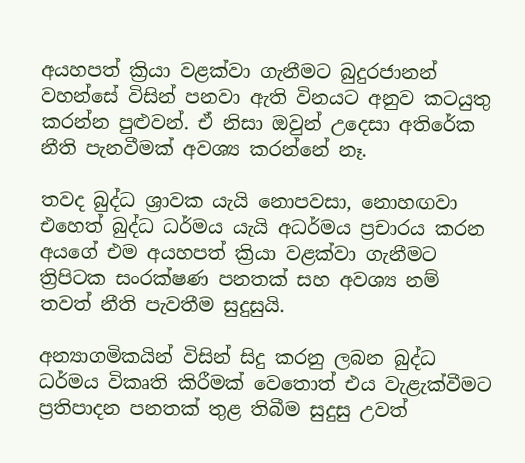අයහපත් ක්‍රියා වළක්වා ගැනීමට බුදුරජානන් වහන්සේ විසින් පනවා ඇති විනයට අනුව කටයුතු කරන්න පුළුවන්. ඒ නිසා ඔවුන් උදෙසා අතිරේක නීති පැනවීමක් අවශ්‍ය කරන්නේ නෑ.

තවද බුද්ධ ශ්‍රාවක යැයි නොපවසා, නොහඟවා එහෙත් බුද්ධ ධර්මය යැයි අධර්මය ප්‍රචාරය කරන අයගේ එම අයහපත් ක්‍රියා වළක්වා ගැනීමට ත්‍රිපිටක සංරක්ෂණ පනතක් සහ අවශ්‍ය නම් තවත් නීති පැවතීම සුදුසුයි.

අන්‍යාගමිකයින් විසින් සිදු කරනු ලබන බුද්ධ ධර්මය විකෘති කිරීමක් වෙතොත් එය වැළැක්වීමට ප්‍රතිපාදන පනතක් තුළ තිබීම සුදුසු උවත්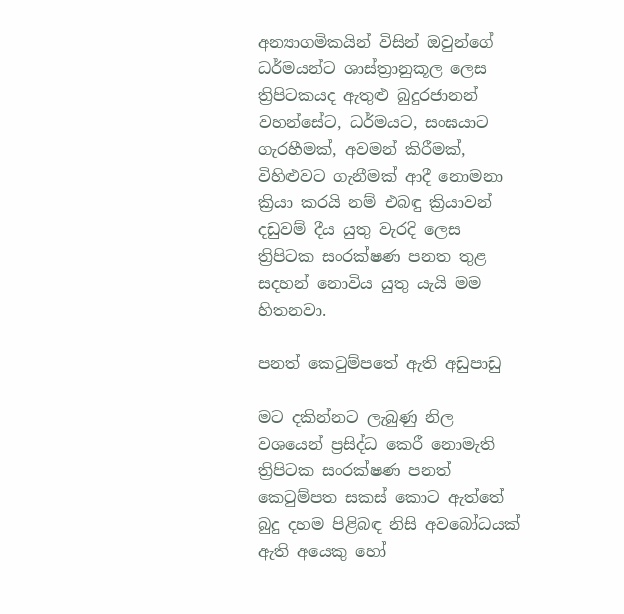අන්‍යාගමිකයින් විසින් ඔවුන්ගේ ධර්මයන්ට ශාස්ත්‍රානුකූල ලෙස ත්‍රිපිටකයද ඇතුළු බුදුරජානන් වහන්සේට, ධර්මයට, සංඝයාට ගැරහීමක්, අවමන් කිරීමක්, විහිළුවට ගැනීමක් ආදී නොමනා ක්‍රියා කරයි නම් එබඳු ක්‍රියාවන් දඩුවම් දීය යුතු වැරදි ලෙස ත්‍රිපිටක සංරක්ෂණ පනත තුළ සදහන් නොවිය යුතු යැයි මම හිතනවා.

පනත් කෙටුම්පතේ ඇති අඩුපාඩු

මට දකින්නට ලැබුණු නිල වශයෙන් ප්‍රසිද්ධ කෙරී නොමැති ත්‍රිපිටක සංරක්ෂණ පනත් කෙටුම්පත සකස් කොට ඇත්තේ බුදු දහම පිළිබඳ නිසි අවබෝධයක් ඇති අයෙකු හෝ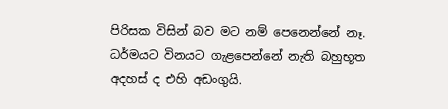පිරිසක විසින් බව මට නම් පෙනෙන්නේ නෑ. ධර්මයට විනයට ගැළපෙන්නේ නැති බහුභූත අදහස් ද එහි අඩංගුයි.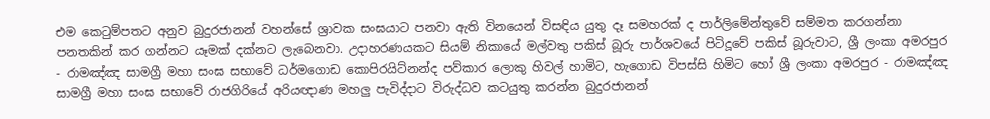එම කෙටුම්පතට අනුව බුදුරජානන් වහන්සේ ශ්‍රාවක සංඝයාට පනවා ඇති විනයෙන් විසඳිය යුතු දෑ සමහරක් ද පාර්ලිමේන්තුවේ සම්මත කරගන්නා පනතකින් කර ගන්නට යෑමක් දක්නට ලැබෙනවා. උදාහරණයකට සියම් නිකායේ මල්වතු පකිස් බූරු පාර්ශවයේ පිටිදූවේ පකිස් බූරුවාට, ශ්‍රී ලංකා අමරපුර - රාමඤ්ඤ සාමග්‍රී මහා සංඝ සභාවේ ධර්මගොඩ කොපිරයිට්නන්ද පව්කාර ලොකු හිවල් හාමිට, හැගොඩ විපස්සි හිමිට හෝ ශ්‍රී ලංකා අමරපුර - රාමඤ්ඤ සාමග්‍රී මහා සංඝ සභාවේ රාජගිරියේ අරියඥාණ මහලු පැවිද්දාට විරුද්ධව කටයුතු කරන්න බුදුරජානන්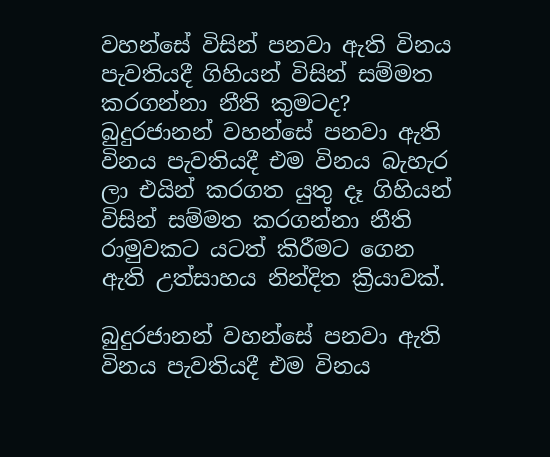වහන්සේ විසින් පනවා ඇති විනය පැවතියදී ගිහියන් විසින් සම්මත කරගන්නා නීති කුමටද? බුදුරජානන් වහන්සේ පනවා ඇති විනය පැවතියදී එම විනය බැහැර ලා එයින් කරගත යුතු දෑ ගිහියන් විසින් සම්මත කරගන්නා නීති රාමුවකට යටත් කිරීමට ගෙන ඇති උත්සාහය නින්දිත ක්‍රියාවක්.

බුදුරජානන් වහන්සේ පනවා ඇති විනය පැවතියදී එම විනය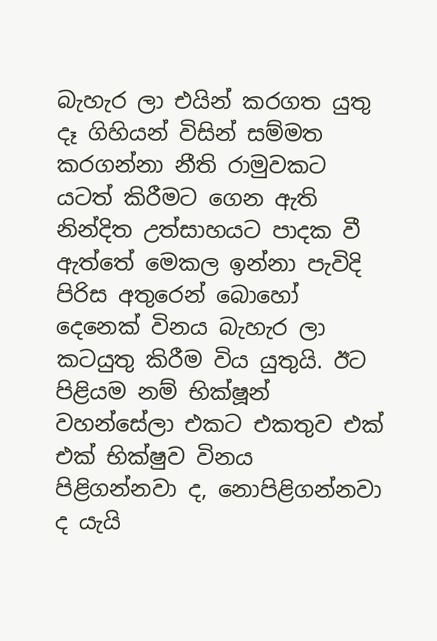බැහැර ලා එයින් කරගත යුතු දෑ ගිහියන් විසින් සම්මත කරගන්නා නීති රාමුවකට යටත් කිරීමට ගෙන ඇති නින්දිත උත්සාහයට පාදක වී ඇත්තේ මෙකල ඉන්නා පැවිදි පිරිස අතුරෙන් බොහෝ දෙනෙක් විනය බැහැර ලා කටයුතු කිරීම විය යුතුයි. ඊට පිළියම නම් භික්ෂූන් වහන්සේලා එකට එකතුව එක් එක් භික්ෂුව විනය පිළිගන්නවා ද, නොපිළිගන්නවා ද යැයි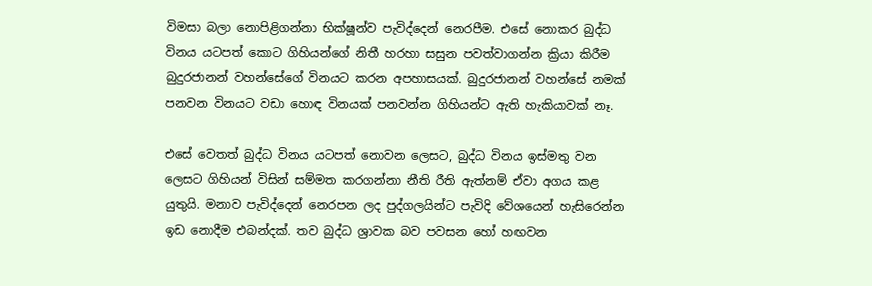විමසා බලා නොපිළිගන්නා භික්ෂූන්ව පැවිද්දෙන් නෙරපීම. එසේ නොකර බුද්ධ විනය යටපත් කොට ගිහියන්ගේ නිතී හරහා සසුන පවත්වාගන්න ක්‍රියා කිරීම බුදුරජානන් වහන්සේගේ විනයට කරන අපහාසයක්. බුදුරජානන් වහන්සේ නමක් පනවන විනයට වඩා හොඳ විනයක් පනවන්න ගිහියන්ට ඇති හැකියාවක් නෑ.

එසේ වෙතත් බුද්ධ විනය යටපත් නොවන ලෙසට, බුද්ධ විනය ඉස්මතු වන ලෙසට ගිහියන් විසින් සම්මත කරගන්නා නීති රීති ඇත්නම් ඒවා අගය කළ යුතුයි. මනාව පැවිද්දෙන් නෙරපන ලද පුද්ගලයින්ට පැවිදි වේශයෙන් හැසිරෙන්න ඉඩ නොදීම එබන්දක්. තව බුද්ධ ශ්‍රාවක බව පවසන හෝ හඟවන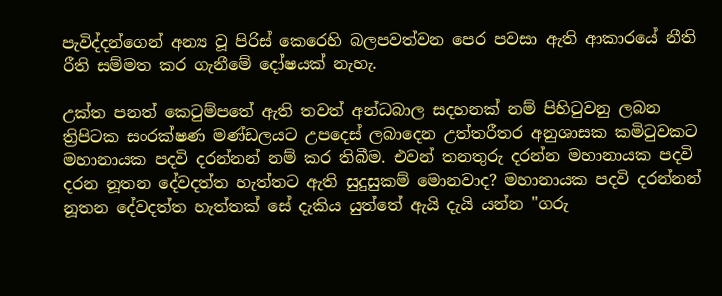පැවිද්දන්ගෙන් අන්‍ය වූ පිරිස් කෙරෙහි බලපවත්වන පෙර පවසා ඇති ආකාරයේ නීති රීති සම්මත කර ගැනීමේ දෝෂයක් නැහැ.

උක්ත පනත් කෙටුම්පතේ ඇති තවත් අන්ධබාල සදහනක් නම් පිහිටුවනු ලබන ත්‍රිපිටක සංරක්ෂණ මණ්ඩලයට උපදෙස් ලබාදෙන උත්තරීතර අනුශාසක කමිටුවකට මහානායක පදවි දරන්නන් නම් කර තිබීම. එවන් තනතුරු දරන්න මහානායක පදවි දරන නූතන දේවදත්ත හැත්තට ඇති සුදුසුකම් මොනවාද? මහානායක පදවි දරන්නන් නූතන දේවදත්ත හැත්තක් සේ දැකිය යුත්තේ ඇයි දැයි යන්න "ගරු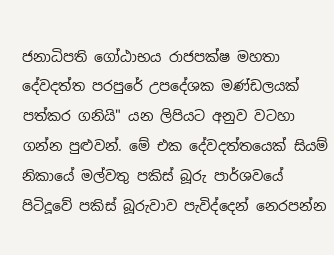ජනාධිපති ගෝඨාභය රාජපක්ෂ මහතා දේවදත්ත පරපුරේ උපදේශක මණ්ඩලයක් පත්කර ගනියි" යන ලිපියට අනුව වටහා ගන්න පුළුවන්. මේ එක දේවදත්තයෙක් සියම් නිකායේ මල්වතු පකිස් බූරු පාර්ශවයේ පිටිදූවේ පකිස් බූරුවාව පැවිද්දෙන් නෙරපන්න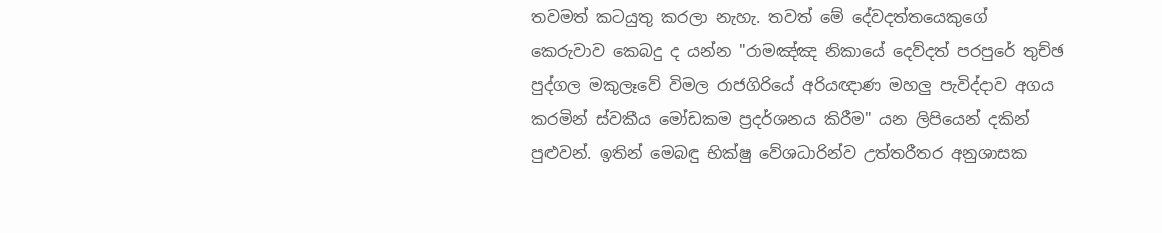තවමත් කටයුතු කරලා නැහැ. තවත් මේ දේවදත්තයෙකුගේ කෙරුවාව කෙබදු ද යන්න "රාමඤ්ඤ නිකායේ දෙව්දත් පරපුරේ තුච්ඡ පුද්ගල මකුලෑවේ විමල රාජගිරියේ අරියඥාණ මහලු පැවිද්දාව අගය කරමින් ස්වකීය මෝඩකම ප්‍රදර්ශනය කිරීම" යන ලිපියෙන් දකින් පුළුවන්. ඉතින් මෙබඳු භික්ෂු වේශධාරින්ව උත්තරීතර අනුශාසක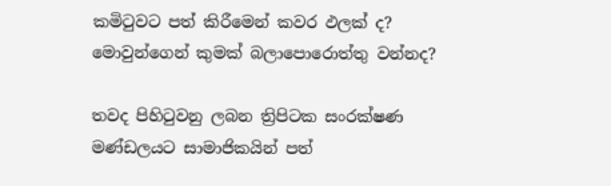කමිටුවට පත් කිරීමෙන් කවර ඵලක් ද? මොවුන්ගෙන් කුමක් බලාපොරොත්තු වන්නද?

තවද පිහිටුවනු ලබන ත්‍රිපිටක සංරක්ෂණ මණ්ඩලයට සාමාජිකයින් පත්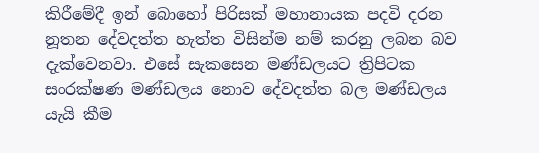කිරීමේදී ඉන් බොහෝ පිරිසක් මහානායක පදවි දරන නූතන දේවදත්ත හැත්ත විසින්ම නම් කරනු ලබන බව දැක්වෙනවා. එසේ සැකසෙන මණ්ඩලයට ත්‍රිපිටක සංරක්ෂණ මණ්ඩලය නොව දේවදත්ත බල මණ්ඩලය යැයි කීම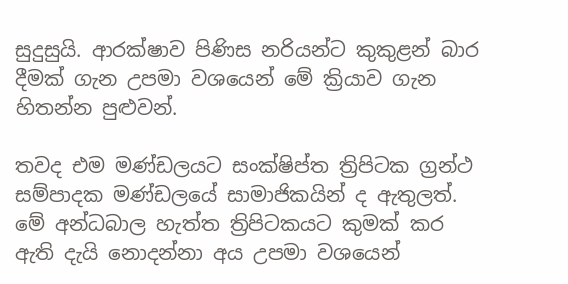සුදුසුයි. ආරක්ෂාව පිණිස නරියන්ට කුකුළන් බාර දීමක් ගැන උපමා වශයෙන් මේ ක්‍රියාව ගැන හිතන්න පුළුවන්.

තවද එම මණ්ඩලයට සංක්ෂිප්ත ත්‍රිපිටක ග්‍රන්ථ සම්පාදක මණ්ඩලයේ සාමාජිකයින් ද ඇතුලත්. මේ අන්ධබාල හැත්ත ත්‍රිපිටකයට කුමක් කර ඇති දැයි නොදන්නා අය උපමා වශයෙන්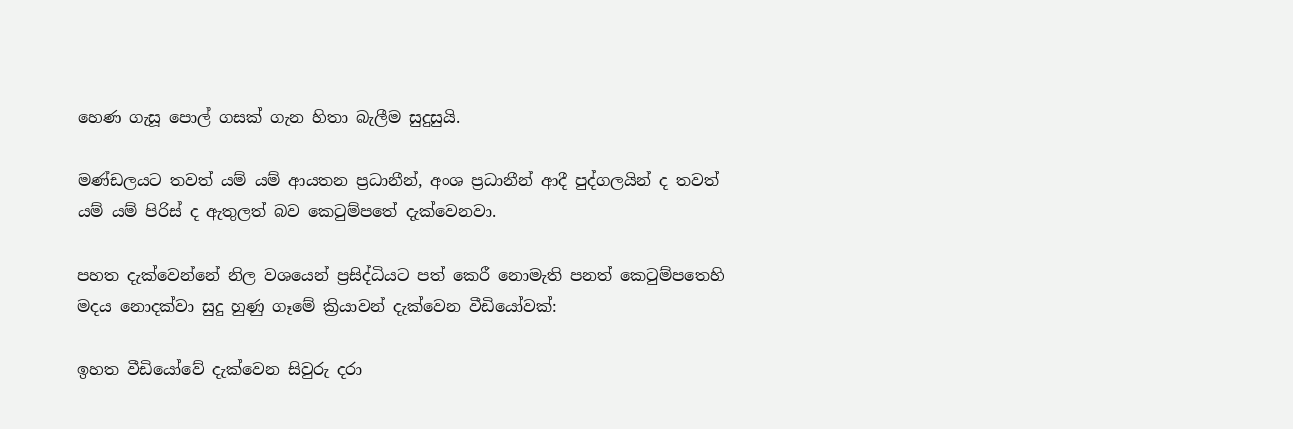හෙණ ගැසූ පොල් ගසක් ගැන හිතා බැලීම සුදුසුයි.

මණ්ඩලයට තවත් යම් යම් ආයතන ප්‍රධානීන්, අංශ ප්‍රධානීන් ආදී පුද්ගලයින් ද තවත් යම් යම් පිරිස් ද ඇතුලත් බව කෙටුම්පතේ දැක්වෙනවා.

පහත දැක්වෙන්නේ නිල වශයෙන් ප්‍රසිද්ධියට පත් කෙරී නොමැති පනත් කෙටුම්පතෙහි මදය නොදක්වා සුදු හුණු ගෑමේ ක්‍රියාවන් දැක්වෙන වීඩියෝවක්:

ඉහත වීඩියෝවේ දැක්වෙන සිවුරු දරා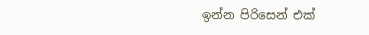ඉන්න පිරිසෙන් එක්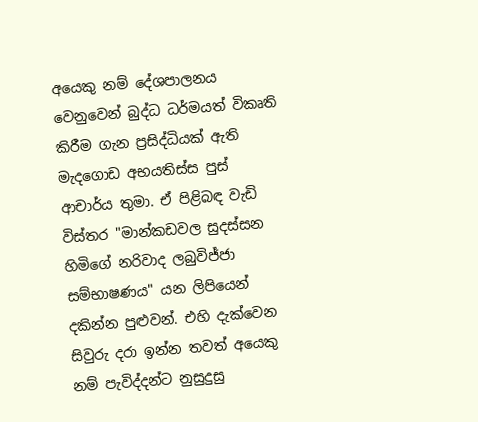අයෙකු නම් දේශපාලනය වෙනුවෙන් බුද්ධ ධර්මයත් විකෘති කිරීම ගැන ප්‍රසිද්ධියක් ඇති මැදගොඩ අභයතිස්ස පුස් ආචාර්ය තුමා. ඒ පිළිබඳ වැඩි විස්තර "මාන්කඩවල සුදස්සන හිමිගේ නරිවාද ලබුවිජ්ජා සම්භාෂණය" යන ලිපියෙන් දකින්න පුළුවන්. එහි දැක්වෙන සිවුරු දරා ඉන්න තවත් අයෙකු නම් පැවිද්දන්ට නුසුදුසු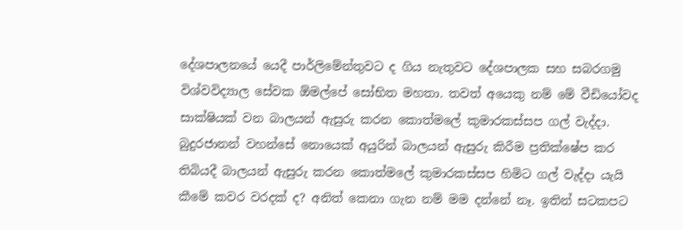දේශපාලනයේ යෙදී පාර්ලිමේන්තුවට ද ගිය නැතුවට දේශපාලක සහ සබරගමු විශ්වවිද්‍යාල සේවක ඕමල්පේ සෝභිත මහතා. තවත් අයෙකු නම් මේ වීඩියෝවද සාක්ෂියක් වන බාලයන් ඇසුරු කරන කොත්මලේ කුමාරකස්සප ගල් වැද්දා. බුදුරජානන් වහන්සේ නොයෙක් අයුරින් බාලයන් ඇසුරු කිරීම ප්‍රතික්ෂේප කර තිබියදී බාලයන් ඇසුරු කරන කොත්මලේ කුමාරකස්සප හිමිට ගල් වැද්දා යැයි කීමේ කවර වරදක් ද? අනිත් කෙනා ගැන නම් මම දන්නේ නෑ. ඉතින් සටකපට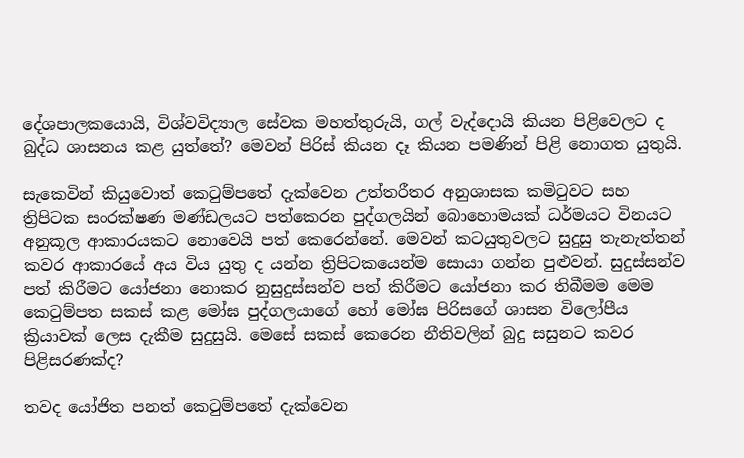දේශපාලකයොයි, විශ්වවිද්‍යාල සේවක මහත්තුරුයි, ගල් වැද්දොයි කියන පිළිවෙලට ද බුද්ධ ශාසනය කළ යුත්තේ? මෙවන් පිරිස් කියන දෑ කියන පමණින් පිළි නොගත යුතුයි.

සැකෙවින් කියුවොත් කෙටුම්පතේ දැක්වෙන උත්තරීතර අනුශාසක කමිටුවට සහ ත්‍රිපිටක සංරක්ෂණ මණ්ඩලයට පත්කෙරන පුද්ගලයින් බොහොමයක් ධර්මයට විනයට අනුකූල ආකාරයකට නොවෙයි පත් කෙරෙන්නේ. මෙවන් කටයුතුවලට සුදුසු තැනැත්තන් කවර ආකාරයේ අය විය යුතු ද යන්න ත්‍රිපිටකයෙන්ම සොයා ගන්න පුළුවන්. සුදුස්සන්ව පත් කිරීමට යෝජනා නොකර නුසුදුස්සන්ව පත් කිරීමට යෝජනා කර තිබීමම මෙම කෙටුම්පත සකස් කළ මෝඝ පුද්ගලයාගේ හෝ මෝඝ පිරිසගේ ශාසන විලෝපීය ක්‍රියාවක් ලෙස දැකීම සුදුසුයි. මෙසේ සකස් කෙරෙන නීතිවලින් බුදු සසුනට කවර පිළිසරණක්ද?

තවද යෝජිත පනත් කෙටුම්පතේ දැක්වෙන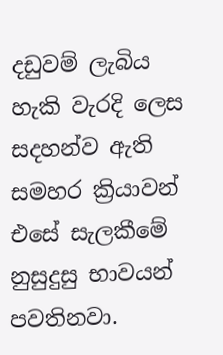දඩුවම් ලැබිය හැකි වැරදි ලෙස සදහන්ව ඇති සමහර ක්‍රියාවන් එසේ සැලකීමේ නුසුදුසු භාවයන් පවතිනවා.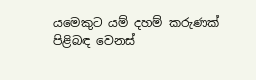යමෙකුට යම් දහම් කරුණක් පිළිබඳ වෙනස්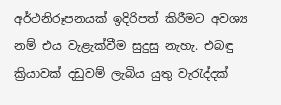අර්ථනිරූපනයක් ඉදිරිපත් කිරීමට අවශ්‍ය නම් එය වැළැක්වීම සුදුසු නැහැ. එබඳු ක්‍රියාවක් දඩුවම් ලැබිය යුතු වැරැද්දක්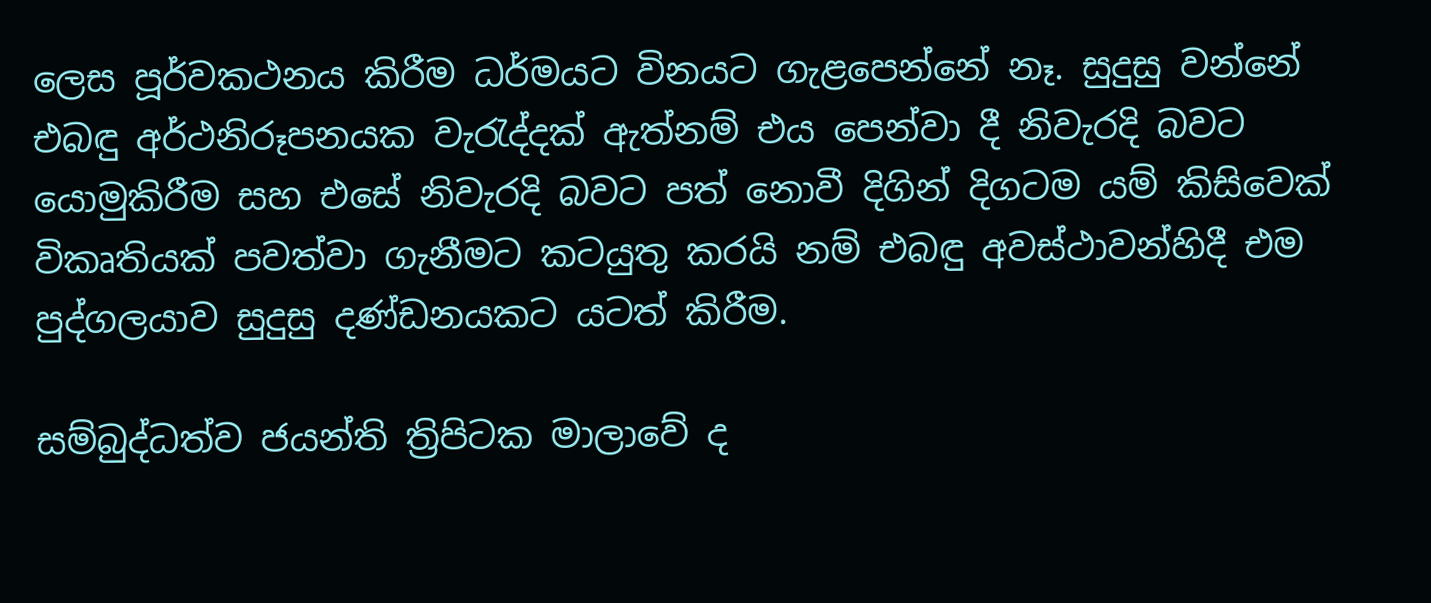ලෙස පූර්වකථනය කිරීම ධර්මයට විනයට ගැළපෙන්නේ නෑ. සුදුසු වන්නේ එබඳු අර්ථනිරූපනයක වැරැද්දක් ඇත්නම් එය පෙන්වා දී නිවැරදි බවට යොමුකිරීම සහ එසේ නිවැරදි බවට පත් නොවී දිගින් දිගටම යම් කිසිවෙක් විකෘතියක් පවත්වා ගැනීමට කටයුතු කරයි නම් එබඳු අවස්ථාවන්හිදී එම පුද්ගලයාව සුදුසු දණ්ඩනයකට යටත් කිරීම.

සම්බුද්ධත්ව ජයන්ති ත්‍රිපිටක මාලාවේ ද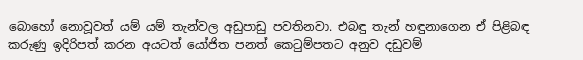බොහෝ නොවූවත් යම් යම් තැන්වල අඩුපාඩු පවතිනවා. එබඳු තැන් හඳුනාගෙන ඒ පිළිබඳ කරුණු ඉදිරිපත් කරන අයටත් යෝජිත පනත් කෙටුම්පතට අනුව දඩුවම්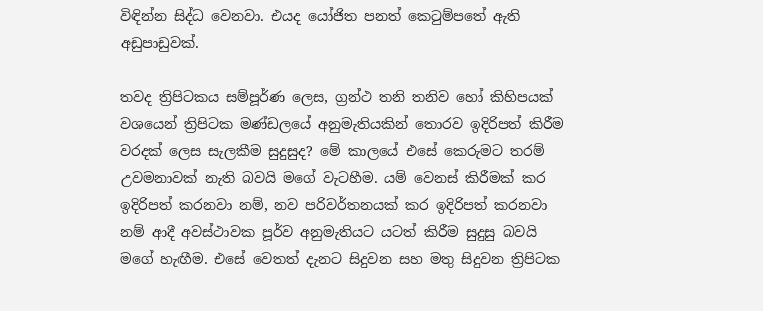විඳින්න සිද්ධ වෙනවා. එයද යෝජිත පනත් කෙටුම්පතේ ඇති අඩුපාඩුවක්.

තවද ත්‍රිපිටකය සම්පූර්ණ ලෙස, ග්‍රන්ථ තනි තනිව හෝ කිහිපයක් වශයෙන් ත්‍රිපිටක මණ්ඩලයේ අනුමැතියකින් තොරව ඉදිරිපත් කිරීම වරදක් ලෙස සැලකීම සුදුසුද? මේ කාලයේ එසේ කෙරුමට තරම් උවමනාවක් නැති බවයි මගේ වැටහීම. යම් වෙනස් කිරීමක් කර ඉදිරිපත් කරනවා නම්, නව පරිවර්තනයක් කර ඉදිරිපත් කරනවා නම් ආදී අවස්ථාවක පූර්ව අනුමැතියට යටත් කිරීම සුදුසු බවයි මගේ හැඟීම. එසේ වෙතත් දැනට සිදුවන සහ මතු සිදුවන ත්‍රිපිටක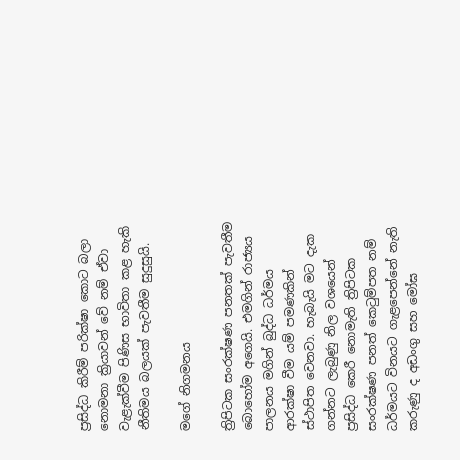ප්‍රසිද්ධ කිරීම් පරික්ෂා කොට බලා නොමනා ක්‍රියාවන් වේ නම් ඒවා වැළැක්වීම පිණිස භාවිතා කළ හැකි නීතිමය බලයක් පැවතීම සුදුසුයි.

මගේ නිගමනය

ත්‍රිපිටක සංරක්ෂණ පනතක් පැවතීම බොහෝම අගෙයි. එමගින් රාජ්‍යය පාලනය මගින් බුද්ධ ධර්මය ආරක්ෂා වීම යම් පමණකින් ස්ථාපිත වෙනවා. හැබැයි මට දැක ගන්නට ලැබුණු නිල වශයෙන් ප්‍රසිද්ධ කෙරී නොමැති ත්‍රිපිටක සංරක්ෂණ පනත් කෙටුම්පත නම් ධර්මයට විනයට ගැළපෙන්නේ නැති කරුණු ද අඩංගු සහ මෝඝ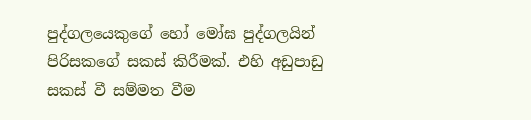පුද්ගලයෙකුගේ හෝ මෝඝ පුද්ගලයින් පිරිසකගේ සකස් කිරීමක්. එහි අඩුපාඩු සකස් වී සම්මත වීම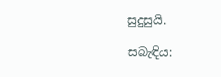සුදුසුයි.

සබැඳිය: